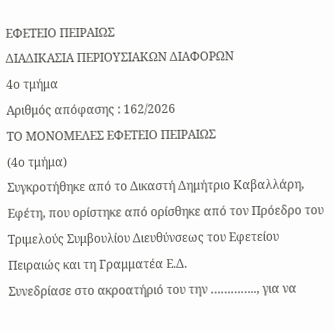ΕΦΕΤΕΙΟ ΠΕΙΡΑΙΩΣ
ΔΙΑΔΙΚΑΣΙΑ ΠΕΡΙΟΥΣΙΑΚΩΝ ΔΙΑΦΟΡΩΝ
4ο τμήμα
Αριθμός απόφασης : 162/2026
ΤΟ ΜΟΝΟΜΕΛΕΣ ΕΦΕΤΕΙΟ ΠΕΙΡΑΙΩΣ
(4ο τμήμα)
Συγκροτήθηκε από το Δικαστή Δημήτριο Καβαλλάρη, Εφέτη, που ορίστηκε από ορίσθηκε από τον Πρόεδρο του Τριμελούς Συμβουλίου Διευθύνσεως του Εφετείου Πειραιώς και τη Γραμματέα Ε.Δ.
Συνεδρίασε στο ακροατήριό του την ………….., για να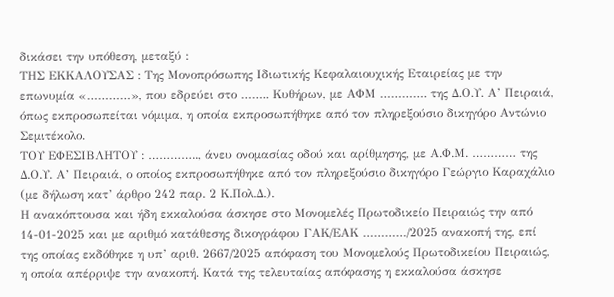δικάσει την υπόθεση, μεταξύ :
ΤΗΣ ΕΚΚΑΛΟΥΣΑΣ : Της Μονοπρόσωπης Ιδιωτικής Κεφαλαιουχικής Εταιρείας με την επωνυμία «…………», που εδρεύει στο …….. Κυθήρων, με ΑΦΜ …………. της Δ.Ο.Υ. Α’ Πειραιά, όπως εκπροσωπείται νόμιμα, η οποία εκπροσωπήθηκε από τον πληρεξούσιο δικηγόρο Αντώνιο Σεμιτέκολο.
ΤΟΥ ΕΦΕΣΙΒΛΗΤΟΥ : ………….., άνευ ονομασίας οδού και αρίθμησης, με Α.Φ.Μ. ………… της Δ.Ο.Υ. Α’ Πειραιά, ο οποίος εκπροσωπήθηκε από τον πληρεξούσιο δικηγόρο Γεώργιο Καραχάλιο (με δήλωση κατ’ άρθρο 242 παρ. 2 Κ.Πολ.Δ.).
Η ανακόπτουσα και ήδη εκκαλούσα άσκησε στο Μονομελές Πρωτοδικείο Πειραιώς την από 14-01-2025 και με αριθμό κατάθεσης δικογράφου ΓΑΚ/ΕΑΚ …………/2025 ανακοπή της, επί της οποίας εκδόθηκε η υπ’ αριθ. 2667/2025 απόφαση του Μονομελούς Πρωτοδικείου Πειραιώς, η οποία απέρριψε την ανακοπή. Κατά της τελευταίας απόφασης η εκκαλούσα άσκησε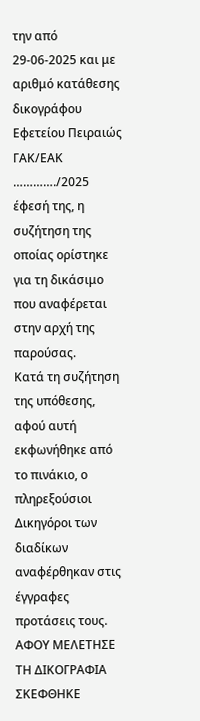την από 29-06-2025 και με αριθμό κατάθεσης δικογράφου Εφετείου Πειραιώς ΓΑΚ/ΕΑΚ …………./2025 έφεσή της, η συζήτηση της οποίας ορίστηκε για τη δικάσιμο που αναφέρεται στην αρχή της παρούσας.
Kατά τη συζήτηση της υπόθεσης, αφού αυτή εκφωνήθηκε από το πινάκιο, ο πληρεξούσιοι Δικηγόροι των διαδίκων αναφέρθηκαν στις έγγραφες προτάσεις τους.
ΑΦΟΥ ΜΕΛΕΤΗΣΕ ΤΗ ΔΙΚΟΓΡΑΦΙΑ
ΣΚΕΦΘΗΚΕ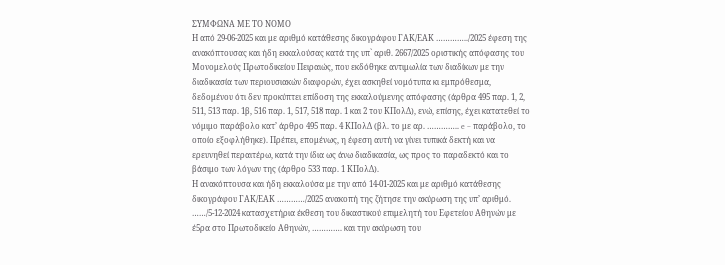ΣΥΜΦΩΝΑ ΜΕ ΤΟ ΝΟΜΟ
Η από 29-06-2025 και με αριθμό κατάθεσης δικογράφου ΓΑΚ/ΕΑΚ …………../2025 έφεση της ανακόπτουσας και ήδη εκκαλούσας κατά της υπ` αριθ. 2667/2025 οριστικής απόφασης του Μονομελούς Πρωτοδικείου Πειραιώς, που εκδόθηκε αντιμωλία των διαδίκων με την διαδικασία των περιουσιακών διαφορών, έχει ασκηθεί νομότυπα κι εμπρόθεσμα, δεδομένου ότι δεν προκύπτει επίδοση της εκκαλούμενης απόφασης (άρθρα 495 παρ. 1, 2, 511, 513 παρ. 1β, 516 παρ. 1, 517, 518 παρ. 1 και 2 του ΚΠολΔ), ενώ, επίσης, έχει κατατεθεί το νόμιμο παράβολο κατ’ άρθρο 495 παρ. 4 ΚΠολΔ (βλ. το με αρ. ………….. e – παράβολο, το οποίο εξοφλήθηκε). Πρέπει, επομένως, η έφεση αυτή να γίνει τυπικά δεκτή και να ερευνηθεί περαιτέρω, κατά την ίδια ως άνω διαδικασία, ως προς το παραδεκτό και το βάσιμο των λόγων της (άρθρο 533 παρ. 1 ΚΠολΔ).
Η ανακόπτουσα και ήδη εκκαλούσα με την από 14-01-2025 και με αριθμό κατάθεσης δικογράφου ΓΑΚ/ΕΑΚ …………/2025 ανακοπή της ζήτησε την ακύρωση της υπ’ αριθμό. ……/5-12-2024 κατασχετήρια έκθεση του δικαστικού επιμελητή του Εφετείου Αθηνών με έ5ρα στο Πρωτοδικείο Αθηνών, …………. και την ακύρωση του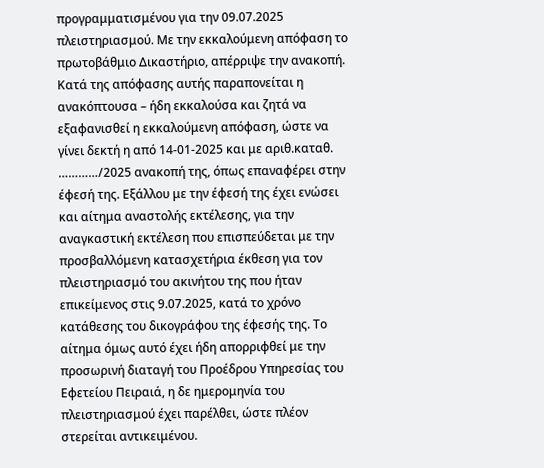προγραμματισμένου για την 09.07.2025 πλειστηριασμού. Με την εκκαλούμενη απόφαση το πρωτοβάθμιο Δικαστήριο, απέρριψε την ανακοπή. Κατά της απόφασης αυτής παραπονείται η ανακόπτουσα – ήδη εκκαλούσα και ζητά να εξαφανισθεί η εκκαλούμενη απόφαση, ώστε να γίνει δεκτή η από 14-01-2025 και με αριθ.καταθ. …………/2025 ανακοπή της, όπως επαναφέρει στην έφεσή της. Εξάλλου με την έφεσή της έχει ενώσει και αίτημα αναστολής εκτέλεσης, για την αναγκαστική εκτέλεση που επισπεύδεται με την προσβαλλόμενη κατασχετήρια έκθεση για τον πλειστηριασμό του ακινήτου της που ήταν επικείμενος στις 9.07.2025, κατά το χρόνο κατάθεσης του δικογράφου της έφεσής της. Το αίτημα όμως αυτό έχει ήδη απορριφθεί με την προσωρινή διαταγή του Προέδρου Υπηρεσίας του Εφετείου Πειραιά, η δε ημερομηνία του πλειστηριασμού έχει παρέλθει, ώστε πλέον στερείται αντικειμένου.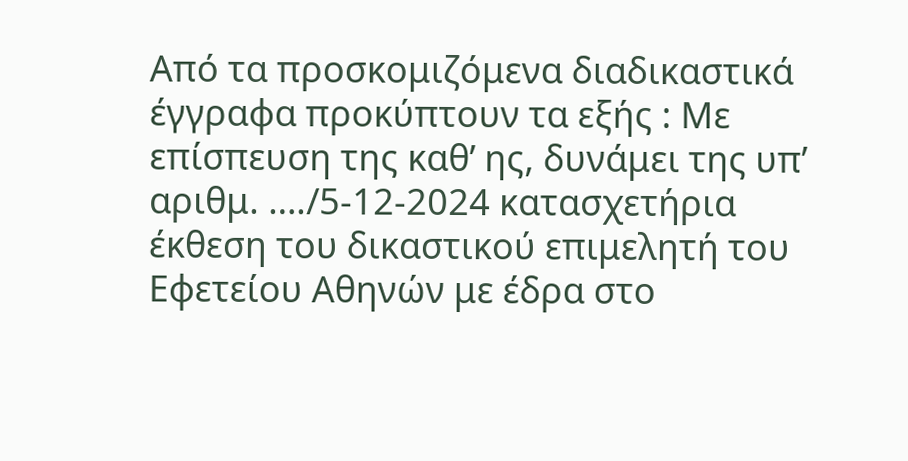Από τα προσκομιζόμενα διαδικαστικά έγγραφα προκύπτουν τα εξής : Με επίσπευση της καθ’ ης, δυνάμει της υπ’ αριθμ. …./5-12-2024 κατασχετήρια έκθεση του δικαστικού επιμελητή του Εφετείου Αθηνών με έδρα στο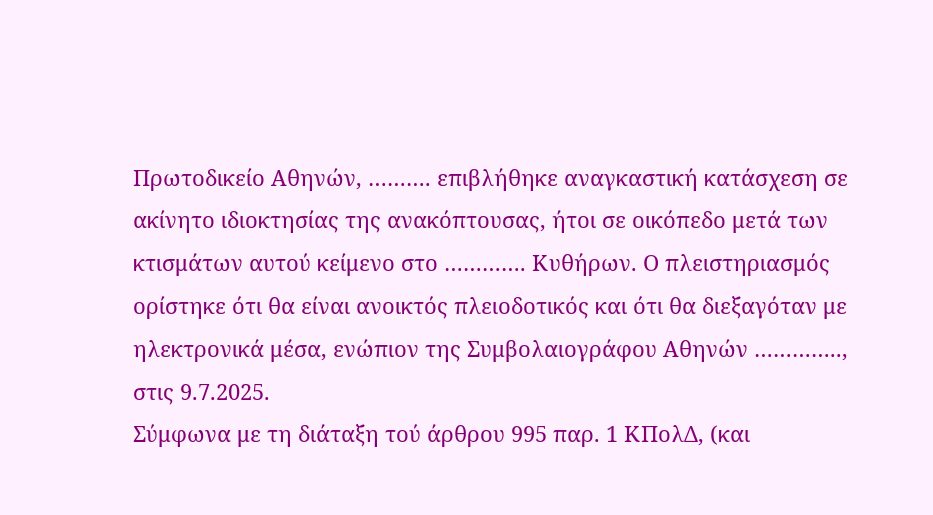Πρωτοδικείο Αθηνών, ………. επιβλήθηκε αναγκαστική κατάσχεση σε ακίνητο ιδιοκτησίας της ανακόπτουσας, ήτοι σε οικόπεδο μετά των κτισμάτων αυτού κείμενο στο …………. Κυθήρων. Ο πλειστηριασμός ορίστηκε ότι θα είναι ανοικτός πλειοδοτικός και ότι θα διεξαγόταν με ηλεκτρονικά μέσα, ενώπιον της Συμβολαιογράφου Αθηνών ………….., στις 9.7.2025.
Σύμφωνα με τη διάταξη τού άρθρου 995 παρ. 1 ΚΠολΔ, (και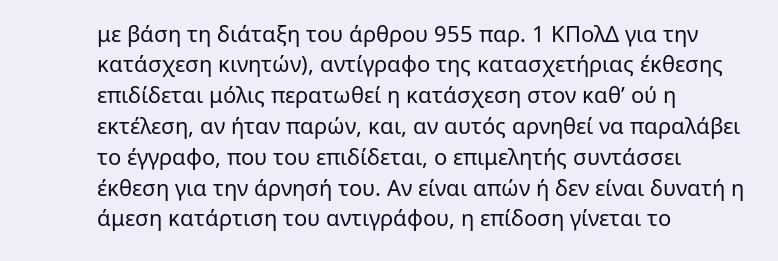με βάση τη διάταξη του άρθρου 955 παρ. 1 ΚΠολΔ για την κατάσχεση κινητών), αντίγραφο της κατασχετήριας έκθεσης επιδίδεται μόλις περατωθεί η κατάσχεση στον καθ’ ού η εκτέλεση, αν ήταν παρών, και, αν αυτός αρνηθεί να παραλάβει το έγγραφο, που του επιδίδεται, ο επιμελητής συντάσσει έκθεση για την άρνησή του. Αν είναι απών ή δεν είναι δυνατή η άμεση κατάρτιση του αντιγράφου, η επίδοση γίνεται το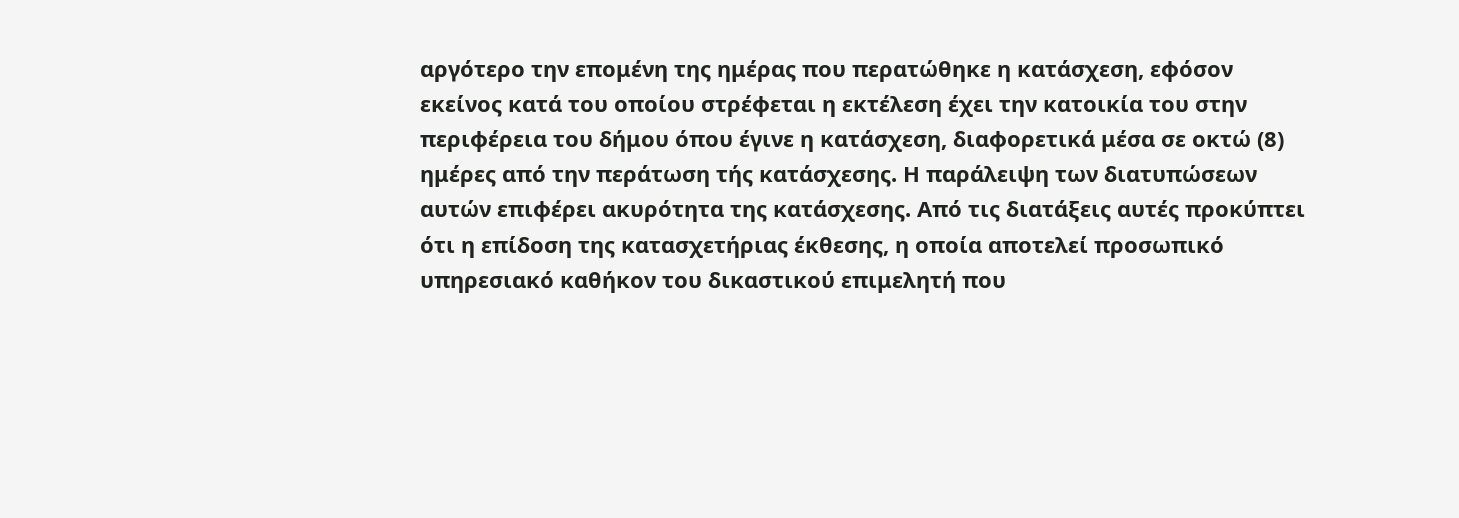αργότερο την επομένη της ημέρας που περατώθηκε η κατάσχεση, εφόσον εκείνος κατά του οποίου στρέφεται η εκτέλεση έχει την κατοικία του στην περιφέρεια του δήμου όπου έγινε η κατάσχεση, διαφορετικά μέσα σε οκτώ (8) ημέρες από την περάτωση τής κατάσχεσης. Η παράλειψη των διατυπώσεων αυτών επιφέρει ακυρότητα της κατάσχεσης. Από τις διατάξεις αυτές προκύπτει ότι η επίδοση της κατασχετήριας έκθεσης, η οποία αποτελεί προσωπικό υπηρεσιακό καθήκον του δικαστικού επιμελητή που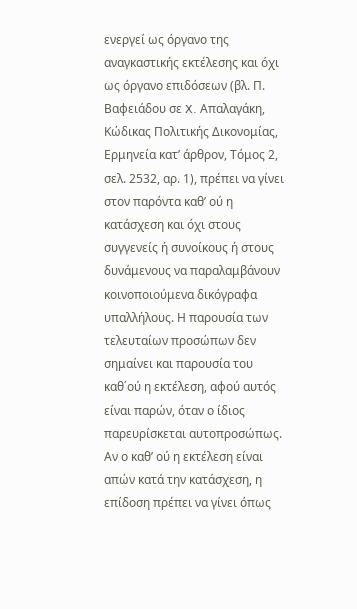ενεργεί ως όργανο της αναγκαστικής εκτέλεσης και όχι ως όργανο επιδόσεων (βλ. Π. Βαφειάδου σε X. Απαλαγάκη, Κώδικας Πολιτικής Δικονομίας, Ερμηνεία κατ’ άρθρον, Τόμος 2, σελ. 2532, αρ. 1), πρέπει να γίνει στον παρόντα καθ’ ού η κατάσχεση και όχι στους συγγενείς ή συνοίκους ή στους δυνάμενους να παραλαμβάνουν κοινοποιούμενα δικόγραφα υπαλλήλους. Η παρουσία των τελευταίων προσώπων δεν σημαίνει και παρουσία του καθ΄ού η εκτέλεση, αφού αυτός είναι παρών, όταν ο ίδιος παρευρίσκεται αυτοπροσώπως. Αν ο καθ’ ού η εκτέλεση είναι απών κατά την κατάσχεση, η επίδοση πρέπει να γίνει όπως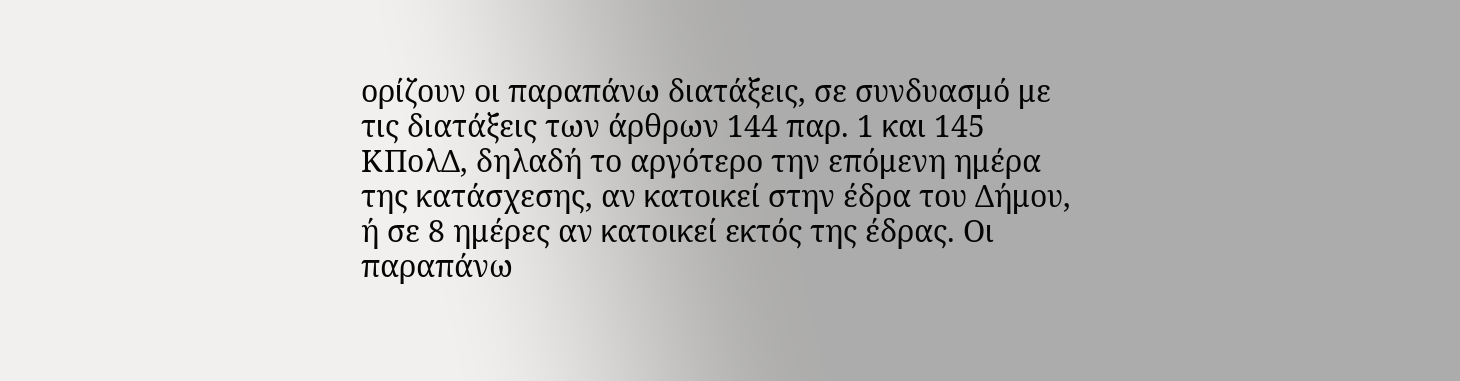ορίζουν οι παραπάνω διατάξεις, σε συνδυασμό με τις διατάξεις των άρθρων 144 παρ. 1 και 145 ΚΠολΔ, δηλαδή το αργότερο την επόμενη ημέρα της κατάσχεσης, αν κατοικεί στην έδρα του Δήμου, ή σε 8 ημέρες αν κατοικεί εκτός της έδρας. Οι παραπάνω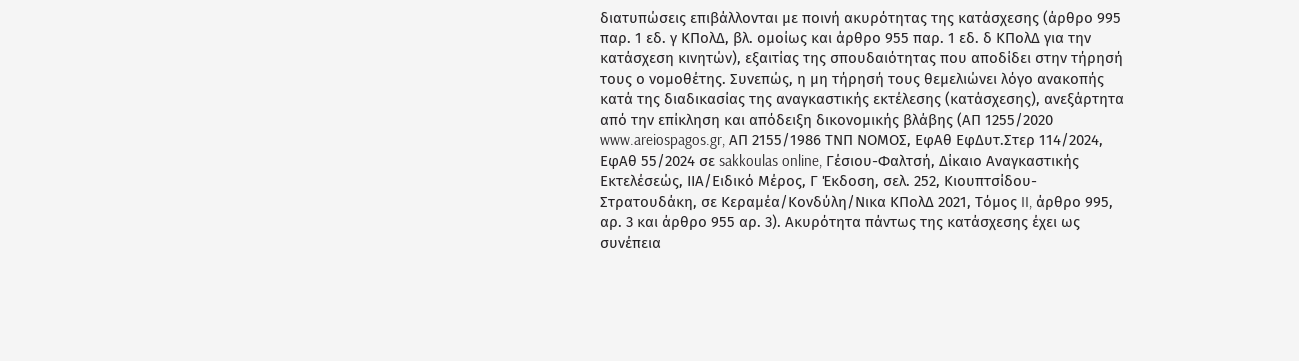διατυπώσεις επιβάλλονται με ποινή ακυρότητας της κατάσχεσης (άρθρο 995 παρ. 1 εδ. γ ΚΠολΔ, βλ. ομοίως και άρθρο 955 παρ. 1 εδ. δ ΚΠολΔ για την κατάσχεση κινητών), εξαιτίας της σπουδαιότητας που αποδίδει στην τήρησή τους ο νομοθέτης. Συνεπώς, η μη τήρησή τους θεμελιώνει λόγο ανακοπής κατά της διαδικασίας της αναγκαστικής εκτέλεσης (κατάσχεσης), ανεξάρτητα από την επίκληση και απόδειξη δικονομικής βλάβης (ΑΠ 1255/2020 www.areiospagos.gr, ΑΠ 2155/1986 ΤΝΠ ΝΟΜΟΣ, ΕφΑθ ΕφΔυτ.Στερ 114/2024, ΕφΑθ 55/2024 σε sakkoulas online, Γέσιου-Φαλτσή, Δίκαιο Αναγκαστικής Εκτελέσεώς, ΙΙΑ/Ειδικό Μέρος, Γ Έκδοση, σελ. 252, Κιουπτσίδου-Στρατουδάκη, σε Κεραμέα/Κονδύλη/Νικα ΚΠολΔ 2021, Τόμος II, άρθρο 995, αρ. 3 και άρθρο 955 αρ. 3). Ακυρότητα πάντως της κατάσχεσης έχει ως συνέπεια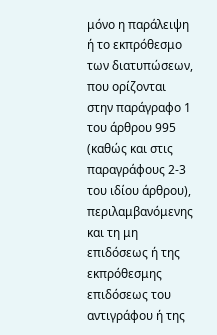μόνο η παράλειψη ή το εκπρόθεσμο των διατυπώσεων, που ορίζονται στην παράγραφο 1 του άρθρου 995 (καθώς και στις παραγράφους 2-3 του ιδίου άρθρου), περιλαμβανόμενης και τη μη επιδόσεως ή της εκπρόθεσμης επιδόσεως του αντιγράφου ή της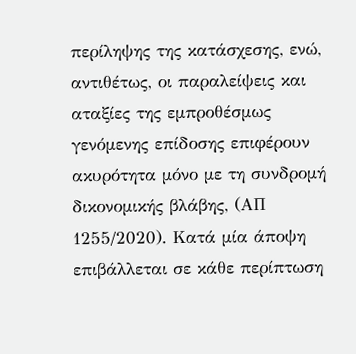περίληψης της κατάσχεσης, ενώ, αντιθέτως, οι παραλείψεις και αταξίες της εμπροθέσμως γενόμενης επίδοσης επιφέρουν ακυρότητα μόνο με τη συνδρομή δικονομικής βλάβης, (ΑΠ 1255/2020). Κατά μία άποψη επιβάλλεται σε κάθε περίπτωση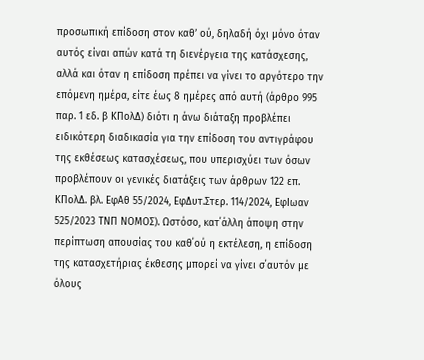προσωπική επίδοση στον καθ’ ού, δηλαδή όχι μόνο όταν αυτός είναι απών κατά τη διενέργεια της κατάσχεσης, αλλά και όταν η επίδοση πρέπει να γίνει το αργότερο την επόμενη ημέρα, είτε έως 8 ημέρες από αυτή (άρθρο 995 παρ. 1 εδ. β ΚΠολΔ) διότι η άνω διάταξη προβλέπει ειδικότερη διαδικασία για την επίδοση του αντιγράφου της εκθέσεως κατασχέσεως, που υπερισχύει των όσων προβλέπουν οι γενικές διατάξεις των άρθρων 122 επ. ΚΠολΔ. βλ. ΕφΑθ 55/2024, EφΔυτ.Στερ. 114/2024, ΕφΙωαν 525/2023 ΤΝΠ ΝΟΜΟΣ). Ωστόσο, κατ΄άλλη άποψη στην περίπτωση απουσίας του καθ΄ού η εκτέλεση, η επίδοση της κατασχετήριας έκθεσης μπορεί να γίνει σ΄αυτόν με όλους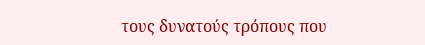τους δυνατούς τρόπους που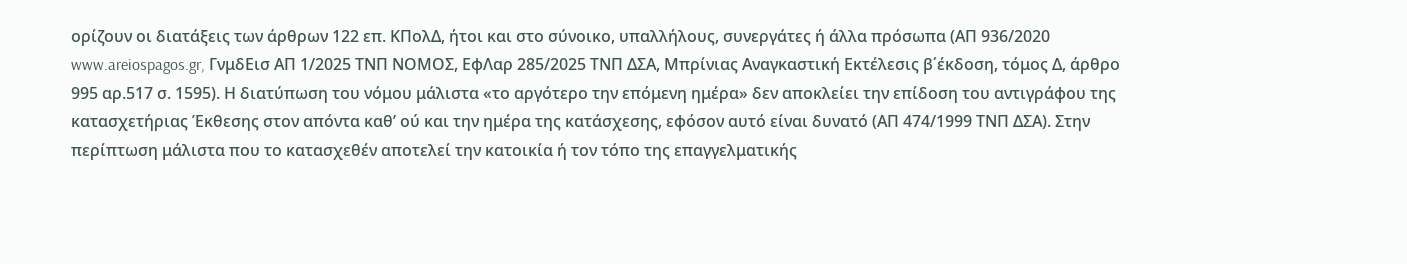ορίζουν οι διατάξεις των άρθρων 122 επ. ΚΠολΔ, ήτοι και στο σύνοικο, υπαλλήλους, συνεργάτες ή άλλα πρόσωπα (ΑΠ 936/2020 www.areiospagos.gr, ΓνμδΕισ ΑΠ 1/2025 ΤΝΠ ΝΟΜΟΣ, ΕφΛαρ 285/2025 ΤΝΠ ΔΣΑ, Mπρίνιας Αναγκαστική Εκτέλεσις β΄έκδοση, τόμος Δ, άρθρο 995 αρ.517 σ. 1595). Η διατύπωση του νόμου μάλιστα «το αργότερο την επόμενη ημέρα» δεν αποκλείει την επίδοση του αντιγράφου της κατασχετήριας Έκθεσης στον απόντα καθ’ ού και την ημέρα της κατάσχεσης, εφόσον αυτό είναι δυνατό (ΑΠ 474/1999 ΤΝΠ ΔΣΑ). Στην περίπτωση μάλιστα που το κατασχεθέν αποτελεί την κατοικία ή τον τόπο της επαγγελματικής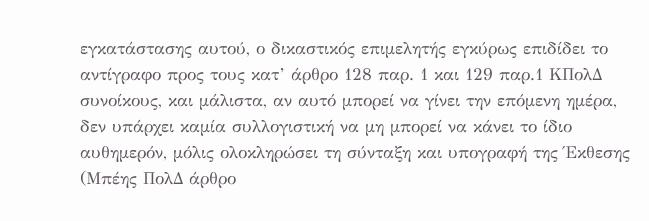εγκατάστασης αυτού, ο δικαστικός επιμελητής εγκύρως επιδίδει το αντίγραφο προς τους κατ’ άρθρο 128 παρ. 1 και 129 παρ.1 ΚΠολΔ συνοίκους, και μάλιστα, αν αυτό μπορεί να γίνει την επόμενη ημέρα, δεν υπάρχει καμία συλλογιστική να μη μπορεί να κάνει το ίδιο αυθημερόν, μόλις ολοκληρώσει τη σύνταξη και υπογραφή της Έκθεσης (Μπέης ΠολΔ άρθρο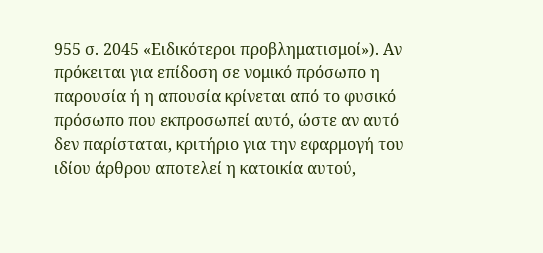955 σ. 2045 «Ειδικότεροι προβληματισμοί»). Αν πρόκειται για επίδοση σε νομικό πρόσωπο η παρουσία ή η απουσία κρίνεται από το φυσικό πρόσωπο που εκπροσωπεί αυτό, ώστε αν αυτό δεν παρίσταται, κριτήριο για την εφαρμογή του ιδίου άρθρου αποτελεί η κατοικία αυτού,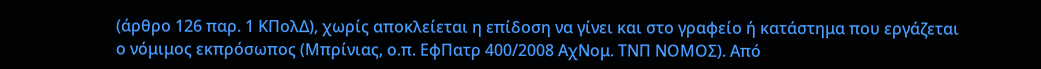(άρθρο 126 παρ. 1 ΚΠολΔ), χωρίς αποκλείεται η επίδοση να γίνει και στο γραφείο ή κατάστημα που εργάζεται ο νόμιμος εκπρόσωπος (Μπρίνιας, ο.π. ΕφΠατρ 400/2008 ΑχΝομ. ΤΝΠ ΝΟΜΟΣ). Από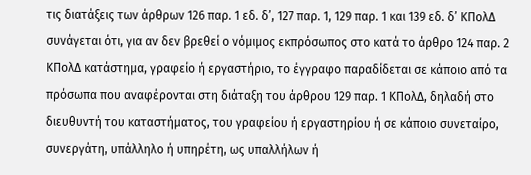τις διατάξεις των άρθρων 126 παρ. 1 εδ. δ’, 127 παρ. 1, 129 παρ. 1 και 139 εδ. δ’ ΚΠολΔ συνάγεται ότι, για αν δεν βρεθεί ο νόμιμος εκπρόσωπος στο κατά το άρθρο 124 παρ. 2 ΚΠολΔ κατάστημα, γραφείο ή εργαστήριο, το έγγραφο παραδίδεται σε κάποιο από τα πρόσωπα που αναφέρονται στη διάταξη του άρθρου 129 παρ. 1 ΚΠολΔ, δηλαδή στο διευθυντή του καταστήματος, του γραφείου ή εργαστηρίου ή σε κάποιο συνεταίρο, συνεργάτη, υπάλληλο ή υπηρέτη, ως υπαλλήλων ή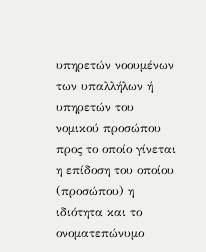υπηρετών νοουμένων των υπαλλήλων ή υπηρετών του νομικού προσώπου προς το οποίο γίνεται η επίδοση του οποίου (προσώπου) η ιδιότητα και το ονοματεπώνυμο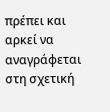πρέπει και αρκεί να αναγράφεται στη σχετική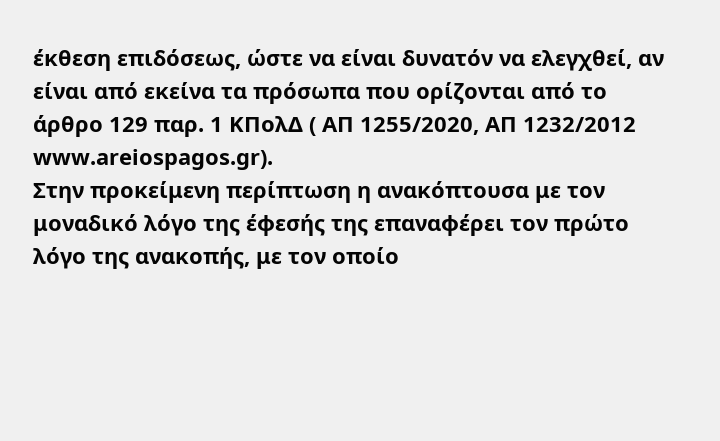έκθεση επιδόσεως, ώστε να είναι δυνατόν να ελεγχθεί, αν είναι από εκείνα τα πρόσωπα που ορίζονται από το άρθρο 129 παρ. 1 ΚΠολΔ ( ΑΠ 1255/2020, ΑΠ 1232/2012 www.areiospagos.gr).
Στην προκείμενη περίπτωση η ανακόπτουσα με τον μοναδικό λόγο της έφεσής της επαναφέρει τον πρώτο λόγο της ανακοπής, με τον οποίο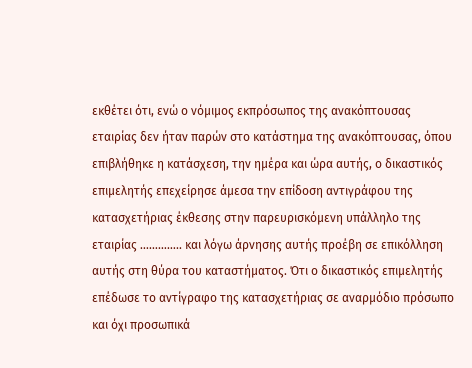εκθέτει ότι, ενώ ο νόμιμος εκπρόσωπος της ανακόπτουσας εταιρίας δεν ήταν παρών στο κατάστημα της ανακόπτουσας, όπου επιβλήθηκε η κατάσχεση, την ημέρα και ώρα αυτής, ο δικαστικός επιμελητής επεχείρησε άμεσα την επίδοση αντιγράφου της κατασχετήριας έκθεσης στην παρευρισκόμενη υπάλληλo της εταιρίας ………….. και λόγω άρνησης αυτής προέβη σε επικόλληση αυτής στη θύρα του καταστήματος. Ότι ο δικαστικός επιμελητής επέδωσε το αντίγραφο της κατασχετήριας σε αναρμόδιο πρόσωπο και όχι προσωπικά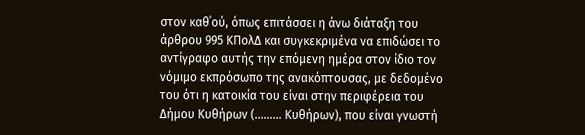στον καθ΄ού, όπως επιτάσσει η άνω διάταξη του άρθρου 995 ΚΠολΔ και συγκεκριμένα να επιδώσει το αντίγραφο αυτής την επόμενη ημέρα στον ίδιο τον νόμιμο εκπρόσωπο της ανακόπτουσας, με δεδομένο του ότι η κατοικία του είναι στην περιφέρεια του Δήμου Κυθήρων (……… Κυθήρων), που είναι γνωστή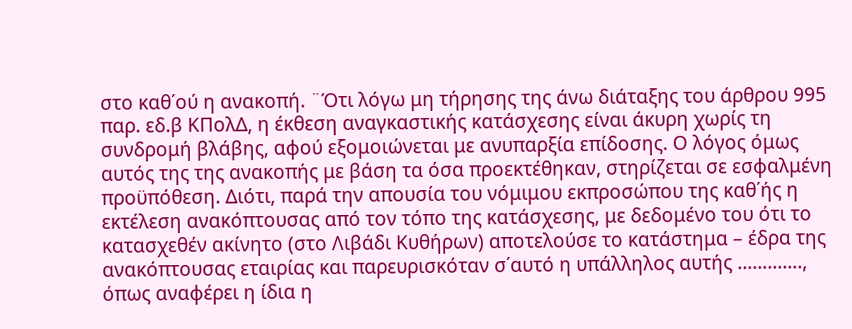στο καθ΄ού η ανακοπή. ¨Ότι λόγω μη τήρησης της άνω διάταξης του άρθρου 995 παρ. εδ.β ΚΠολΔ, η έκθεση αναγκαστικής κατάσχεσης είναι άκυρη χωρίς τη συνδρομή βλάβης, αφού εξομοιώνεται με ανυπαρξία επίδοσης. Ο λόγος όμως αυτός της της ανακοπής με βάση τα όσα προεκτέθηκαν, στηρίζεται σε εσφαλμένη προϋπόθεση. Διότι, παρά την απουσία του νόμιμου εκπροσώπου της καθ΄ής η εκτέλεση ανακόπτουσας από τον τόπο της κατάσχεσης, με δεδομένο του ότι το κατασχεθέν ακίνητο (στο Λιβάδι Κυθήρων) αποτελούσε το κατάστημα – έδρα της ανακόπτουσας εταιρίας και παρευρισκόταν σ΄αυτό η υπάλληλος αυτής …………., όπως αναφέρει η ίδια η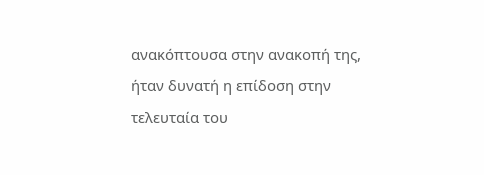ανακόπτουσα στην ανακοπή της, ήταν δυνατή η επίδοση στην τελευταία του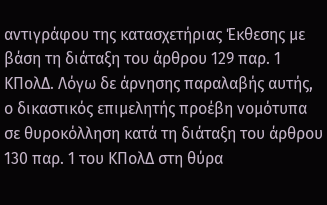αντιγράφου της κατασχετήριας Έκθεσης με βάση τη διάταξη του άρθρου 129 παρ. 1 ΚΠολΔ. Λόγω δε άρνησης παραλαβής αυτής, ο δικαστικός επιμελητής προέβη νομότυπα σε θυροκόλληση κατά τη διάταξη του άρθρου 130 παρ. 1 του ΚΠολΔ στη θύρα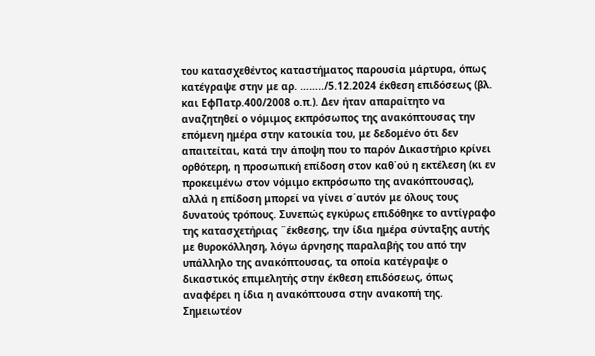του κατασχεθέντος καταστήματος παρουσία μάρτυρα, όπως κατέγραψε στην με αρ. ……../5.12.2024 έκθεση επιδόσεως (βλ. και ΕφΠατρ.400/2008 ο.π.). Δεν ήταν απαραίτητο να αναζητηθεί ο νόμιμος εκπρόσωπος της ανακόπτουσας την επόμενη ημέρα στην κατοικία του, με δεδομένο ότι δεν απαιτείται, κατά την άποψη που το παρόν Δικαστήριο κρίνει ορθότερη, η προσωπική επίδοση στον καθ΄ού η εκτέλεση (κι εν προκειμένω στον νόμιμο εκπρόσωπο της ανακόπτουσας), αλλά η επίδοση μπορεί να γίνει σ΄αυτόν με όλους τους δυνατούς τρόπους. Συνεπώς εγκύρως επιδόθηκε το αντίγραφο της κατασχετήριας ¨έκθεσης, την ίδια ημέρα σύνταξης αυτής με θυροκόλληση, λόγω άρνησης παραλαβής του από την υπάλληλο της ανακόπτουσας, τα οποία κατέγραψε ο δικαστικός επιμελητής στην έκθεση επιδόσεως, όπως αναφέρει η ίδια η ανακόπτουσα στην ανακοπή της. Σημειωτέον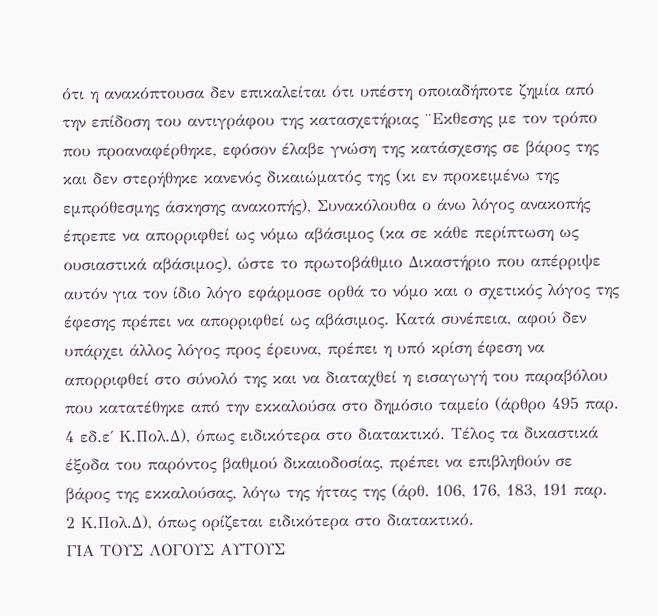ότι η ανακόπτουσα δεν επικαλείται ότι υπέστη οποιαδήποτε ζημία από την επίδοση του αντιγράφου της κατασχετήριας ¨Εκθεσης με τον τρόπο που προαναφέρθηκε, εφόσον έλαβε γνώση της κατάσχεσης σε βάρος της και δεν στερήθηκε κανενός δικαιώματός της (κι εν προκειμένω της εμπρόθεσμης άσκησης ανακοπής), Συνακόλουθα ο άνω λόγος ανακοπής έπρεπε να απορριφθεί ως νόμω αβάσιμος (κα σε κάθε περίπτωση ως ουσιαστικά αβάσιμος), ώστε το πρωτοβάθμιο Δικαστήριο που απέρριψε αυτόν για τον ίδιο λόγο εφάρμοσε ορθά το νόμο και ο σχετικός λόγος της έφεσης πρέπει να απορριφθεί ως αβάσιμος. Κατά συνέπεια, αφού δεν υπάρχει άλλος λόγος προς έρευνα, πρέπει η υπό κρίση έφεση να απορριφθεί στο σύνολό της και να διαταχθεί η εισαγωγή του παραβόλου που κατατέθηκε από την εκκαλούσα στο δημόσιο ταμείο (άρθρο 495 παρ. 4 εδ.ε΄ Κ.Πολ.Δ), όπως ειδικότερα στο διατακτικό. Τέλος τα δικαστικά έξοδα του παρόντος βαθμού δικαιοδοσίας, πρέπει να επιβληθούν σε βάρος της εκκαλούσας, λόγω της ήττας της (άρθ. 106, 176, 183, 191 παρ. 2 Κ.Πολ.Δ), όπως ορίζεται ειδικότερα στο διατακτικό.
ΓΙΑ ΤΟΥΣ ΛΟΓΟΥΣ ΑΥΤΟΥΣ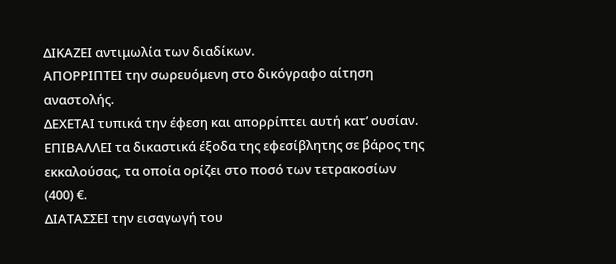ΔΙΚΑΖΕΙ αντιμωλία των διαδίκων.
ΑΠΟΡΡΙΠΤΕΙ την σωρευόμενη στο δικόγραφο αίτηση αναστολής.
ΔΕΧΕΤΑΙ τυπικά την έφεση και απορρίπτει αυτή κατ’ ουσίαν.
ΕΠΙΒΑΛΛΕΙ τα δικαστικά έξοδα της εφεσίβλητης σε βάρος της εκκαλούσας, τα οποία ορίζει στο ποσό των τετρακοσίων (400) €.
ΔΙΑΤΑΣΣΕΙ την εισαγωγή του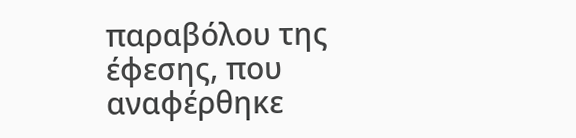παραβόλου της έφεσης, που αναφέρθηκε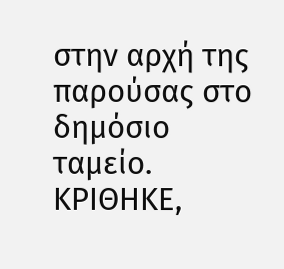στην αρχή της παρούσας στο δημόσιο ταμείο.
ΚΡΙΘΗΚΕ,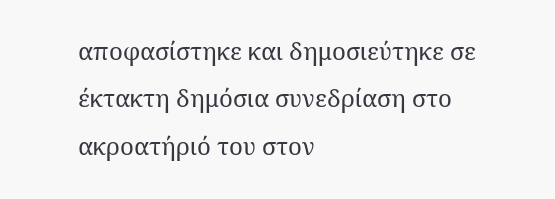αποφασίστηκε και δημοσιεύτηκε σε έκτακτη δημόσια συνεδρίαση στο ακροατήριό του στον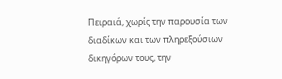Πειραιά, χωρίς την παρουσία των διαδίκων και των πληρεξούσιων δικηγόρων τους, την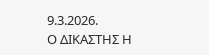9.3.2026.
Ο ΔΙΚΑΣΤΗΣ Η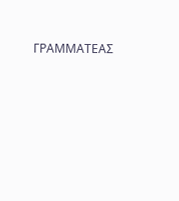ΓΡΑΜΜΑΤΕΑΣ